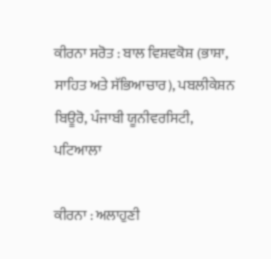ਕੀਰਨਾ ਸਰੋਤ : ਬਾਲ ਵਿਸ਼ਵਕੋਸ਼ (ਭਾਸ਼ਾ, ਸਾਹਿਤ ਅਤੇ ਸੱਭਿਆਚਾਰ), ਪਬਲੀਕੇਸ਼ਨ ਬਿਊਰੋ, ਪੰਜਾਬੀ ਯੂਨੀਵਰਸਿਟੀ, ਪਟਿਆਲਾ

ਕੀਰਨਾ : ਅਲਾਹੁਣੀ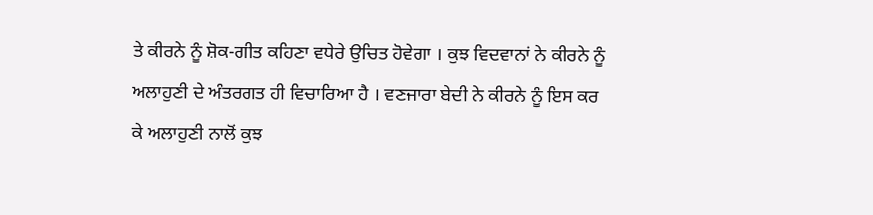ਤੇ ਕੀਰਨੇ ਨੂੰ ਸ਼ੋਕ-ਗੀਤ ਕਹਿਣਾ ਵਧੇਰੇ ਉਚਿਤ ਹੋਵੇਗਾ । ਕੁਝ ਵਿਦਵਾਨਾਂ ਨੇ ਕੀਰਨੇ ਨੂੰ ਅਲਾਹੁਣੀ ਦੇ ਅੰਤਰਗਤ ਹੀ ਵਿਚਾਰਿਆ ਹੈ । ਵਣਜਾਰਾ ਬੇਦੀ ਨੇ ਕੀਰਨੇ ਨੂੰ ਇਸ ਕਰ ਕੇ ਅਲਾਹੁਣੀ ਨਾਲੋਂ ਕੁਝ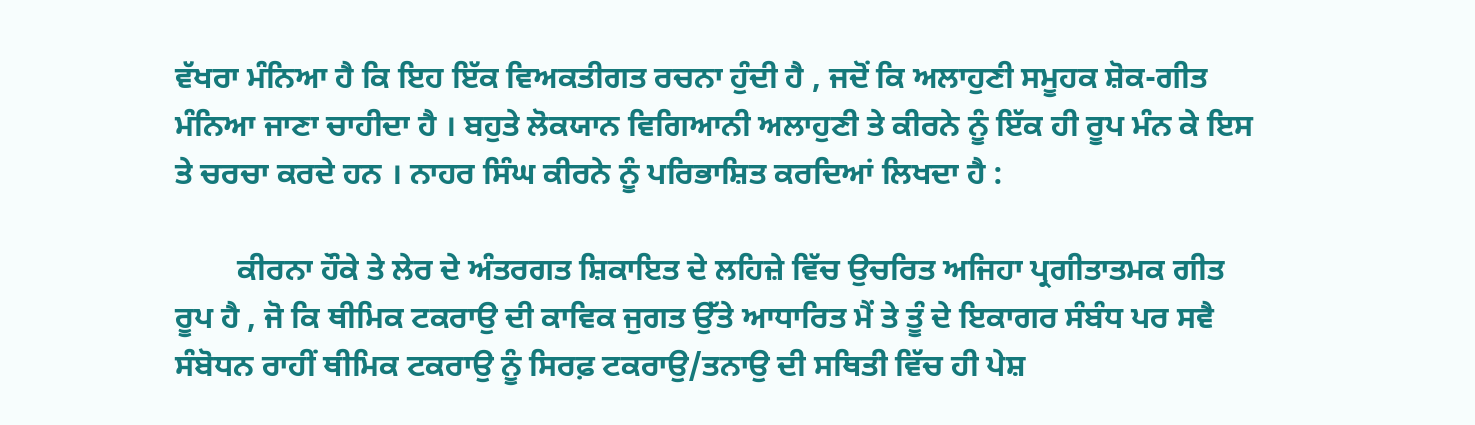ਵੱਖਰਾ ਮੰਨਿਆ ਹੈ ਕਿ ਇਹ ਇੱਕ ਵਿਅਕਤੀਗਤ ਰਚਨਾ ਹੁੰਦੀ ਹੈ , ਜਦੋਂ ਕਿ ਅਲਾਹੁਣੀ ਸਮੂਹਕ ਸ਼ੋਕ-ਗੀਤ ਮੰਨਿਆ ਜਾਣਾ ਚਾਹੀਦਾ ਹੈ । ਬਹੁਤੇ ਲੋਕਯਾਨ ਵਿਗਿਆਨੀ ਅਲਾਹੁਣੀ ਤੇ ਕੀਰਨੇ ਨੂੰ ਇੱਕ ਹੀ ਰੂਪ ਮੰਨ ਕੇ ਇਸ ਤੇ ਚਰਚਾ ਕਰਦੇ ਹਨ । ਨਾਹਰ ਸਿੰਘ ਕੀਰਨੇ ਨੂੰ ਪਰਿਭਾਸ਼ਿਤ ਕਰਦਿਆਂ ਲਿਖਦਾ ਹੈ :

        ਕੀਰਨਾ ਹੌਕੇ ਤੇ ਲੇਰ ਦੇ ਅੰਤਰਗਤ ਸ਼ਿਕਾਇਤ ਦੇ ਲਹਿਜ਼ੇ ਵਿੱਚ ਉਚਰਿਤ ਅਜਿਹਾ ਪ੍ਰਗੀਤਾਤਮਕ ਗੀਤ ਰੂਪ ਹੈ , ਜੋ ਕਿ ਥੀਮਿਕ ਟਕਰਾਉ ਦੀ ਕਾਵਿਕ ਜੁਗਤ ਉੱਤੇ ਆਧਾਰਿਤ ਮੈਂ ਤੇ ਤੂੰ ਦੇ ਇਕਾਗਰ ਸੰਬੰਧ ਪਰ ਸਵੈ ਸੰਬੋਧਨ ਰਾਹੀਂ ਥੀਮਿਕ ਟਕਰਾਉ ਨੂੰ ਸਿਰਫ਼ ਟਕਰਾਉ/ਤਨਾਉ ਦੀ ਸਥਿਤੀ ਵਿੱਚ ਹੀ ਪੇਸ਼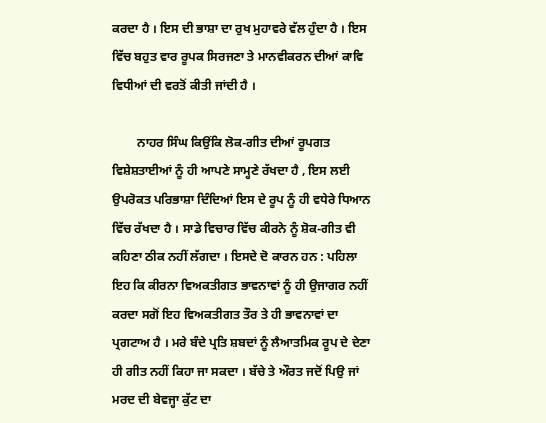ਕਰਦਾ ਹੈ । ਇਸ ਦੀ ਭਾਸ਼ਾ ਦਾ ਰੁਖ ਮੁਹਾਵਰੇ ਵੱਲ ਹੁੰਦਾ ਹੈ । ਇਸ ਵਿੱਚ ਬਹੁਤ ਵਾਰ ਰੂਪਕ ਸਿਰਜਣਾ ਤੇ ਮਾਨਵੀਕਰਨ ਦੀਆਂ ਕਾਵਿ ਵਿਧੀਆਂ ਦੀ ਵਰਤੋਂ ਕੀਤੀ ਜਾਂਦੀ ਹੈ ।

        ਨਾਹਰ ਸਿੰਘ ਕਿਉਂਕਿ ਲੋਕ-ਗੀਤ ਦੀਆਂ ਰੂਪਗਤ ਵਿਸ਼ੇਸ਼ਤਾਈਆਂ ਨੂੰ ਹੀ ਆਪਣੇ ਸਾਮ੍ਹਣੇ ਰੱਖਦਾ ਹੈ , ਇਸ ਲਈ ਉਪਰੋਕਤ ਪਰਿਭਾਸ਼ਾ ਦਿੰਦਿਆਂ ਇਸ ਦੇ ਰੂਪ ਨੂੰ ਹੀ ਵਧੇਰੇ ਧਿਆਨ ਵਿੱਚ ਰੱਖਦਾ ਹੈ । ਸਾਡੇ ਵਿਚਾਰ ਵਿੱਚ ਕੀਰਨੇ ਨੂੰ ਸ਼ੋਕ-ਗੀਤ ਵੀ ਕਹਿਣਾ ਠੀਕ ਨਹੀਂ ਲੱਗਦਾ । ਇਸਦੇ ਦੋ ਕਾਰਨ ਹਨ : ਪਹਿਲਾ ਇਹ ਕਿ ਕੀਰਨਾ ਵਿਅਕਤੀਗਤ ਭਾਵਨਾਵਾਂ ਨੂੰ ਹੀ ਉਜਾਗਰ ਨਹੀਂ ਕਰਦਾ ਸਗੋਂ ਇਹ ਵਿਅਕਤੀਗਤ ਤੌਰ ਤੇ ਹੀ ਭਾਵਨਾਵਾਂ ਦਾ ਪ੍ਰਗਟਾਅ ਹੈ । ਮਰੇ ਬੰਦੇ ਪ੍ਰਤਿ ਸ਼ਬਦਾਂ ਨੂੰ ਲੈਆਤਮਿਕ ਰੂਪ ਦੇ ਦੇਣਾ ਹੀ ਗੀਤ ਨਹੀਂ ਕਿਹਾ ਜਾ ਸਕਦਾ । ਬੱਚੇ ਤੇ ਔਰਤ ਜਦੋਂ ਪਿਉ ਜਾਂ ਮਰਦ ਦੀ ਬੇਵਜ੍ਹਾ ਕੁੱਟ ਦਾ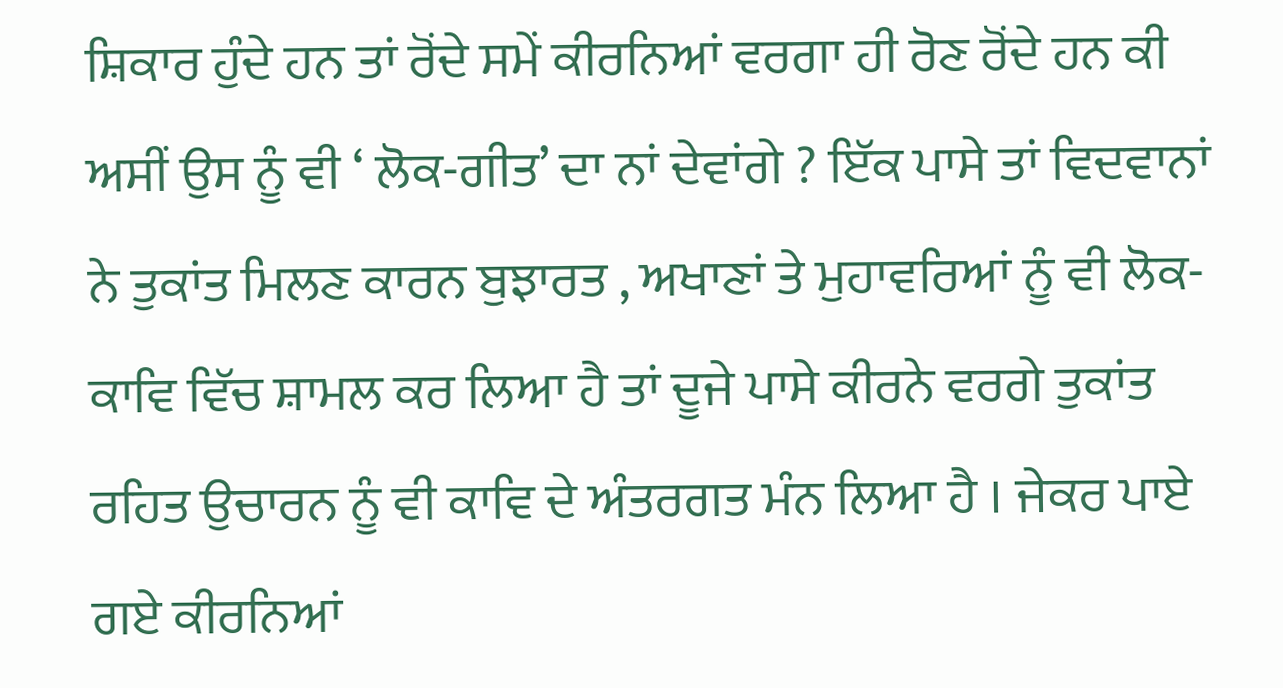ਸ਼ਿਕਾਰ ਹੁੰਦੇ ਹਨ ਤਾਂ ਰੋਂਦੇ ਸਮੇਂ ਕੀਰਨਿਆਂ ਵਰਗਾ ਹੀ ਰੋਣ ਰੋਂਦੇ ਹਨ ਕੀ ਅਸੀਂ ਉਸ ਨੂੰ ਵੀ ‘ ਲੋਕ-ਗੀਤ’ ਦਾ ਨਾਂ ਦੇਵਾਂਗੇ ? ਇੱਕ ਪਾਸੇ ਤਾਂ ਵਿਦਵਾਨਾਂ ਨੇ ਤੁਕਾਂਤ ਮਿਲਣ ਕਾਰਨ ਬੁਝਾਰਤ , ਅਖਾਣਾਂ ਤੇ ਮੁਹਾਵਰਿਆਂ ਨੂੰ ਵੀ ਲੋਕ-ਕਾਵਿ ਵਿੱਚ ਸ਼ਾਮਲ ਕਰ ਲਿਆ ਹੈ ਤਾਂ ਦੂਜੇ ਪਾਸੇ ਕੀਰਨੇ ਵਰਗੇ ਤੁਕਾਂਤ ਰਹਿਤ ਉਚਾਰਨ ਨੂੰ ਵੀ ਕਾਵਿ ਦੇ ਅੰਤਰਗਤ ਮੰਨ ਲਿਆ ਹੈ । ਜੇਕਰ ਪਾਏ ਗਏ ਕੀਰਨਿਆਂ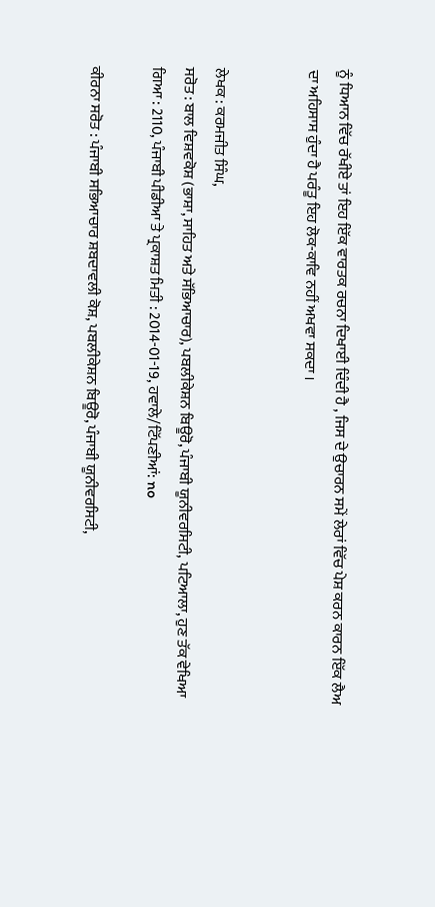ਨੂੰ ਧਿਆਨ ਵਿੱਚ ਰੱਖੀਏ ਤਾਂ ਇਹ ਇੱਕ ਵਾਰਤਕ ਰਚਨਾ ਦਿਖਾਈ ਦਿੰਦੀ ਹੈ , ਜਿਸ ਦੇ ਉਚਾਰਨ ਸਮੇਂ ਲੇਰਾਂ ਵਿੱਚ ਪੇਸ਼ ਕਰਨ ਕਾਰਨ ਇੱਕ ਲੈਅ ਦਾ ਅਹਿਸਾਸ ਹੁੰਦਾ ਹੈ ਪਰੰਤੂ ਇਹ ਲੋਕ-ਕਾਵਿ ਨਹੀਂ ਅਖਵਾ ਸਕਦਾ ।


ਲੇਖਕ : ਕਰਮਜੀਤ ਸਿੰਘ,
ਸਰੋਤ : ਬਾਲ ਵਿਸ਼ਵਕੋਸ਼ (ਭਾਸ਼ਾ, ਸਾਹਿਤ ਅਤੇ ਸੱਭਿਆਚਾਰ), ਪਬਲੀਕੇਸ਼ਨ ਬਿਊਰੋ, ਪੰਜਾਬੀ ਯੂਨੀਵਰਸਿਟੀ, ਪਟਿਆਲਾ, ਹੁਣ ਤੱਕ ਵੇਖਿਆ ਗਿਆ : 2110, ਪੰਜਾਬੀ ਪੀਡੀਆ ਤੇ ਪ੍ਰਕਾਸ਼ਤ ਮਿਤੀ : 2014-01-19, ਹਵਾਲੇ/ਟਿੱਪਣੀਆਂ: no

ਕੀਰਨਾ ਸਰੋਤ : ਪੰਜਾਬੀ ਸਭਿਆਚਾਰ ਸ਼ਬਦਾਵਲੀ ਕੋਸ਼, ਪਬਲੀਕੇਸ਼ਨ ਬਿਊਰੋ, ਪੰਜਾਬੀ ਯੂਨੀਵਰਸਿਟੀ,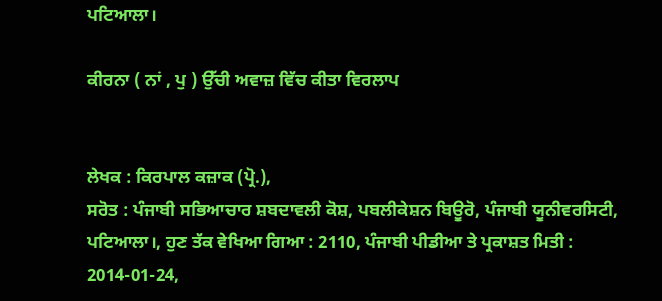ਪਟਿਆਲਾ।

ਕੀਰਨਾ ( ਨਾਂ , ਪੁ ) ਉੱਚੀ ਅਵਾਜ਼ ਵਿੱਚ ਕੀਤਾ ਵਿਰਲਾਪ


ਲੇਖਕ : ਕਿਰਪਾਲ ਕਜ਼ਾਕ (ਪ੍ਰੋ.),
ਸਰੋਤ : ਪੰਜਾਬੀ ਸਭਿਆਚਾਰ ਸ਼ਬਦਾਵਲੀ ਕੋਸ਼, ਪਬਲੀਕੇਸ਼ਨ ਬਿਊਰੋ, ਪੰਜਾਬੀ ਯੂਨੀਵਰਸਿਟੀ, ਪਟਿਆਲਾ।, ਹੁਣ ਤੱਕ ਵੇਖਿਆ ਗਿਆ : 2110, ਪੰਜਾਬੀ ਪੀਡੀਆ ਤੇ ਪ੍ਰਕਾਸ਼ਤ ਮਿਤੀ : 2014-01-24,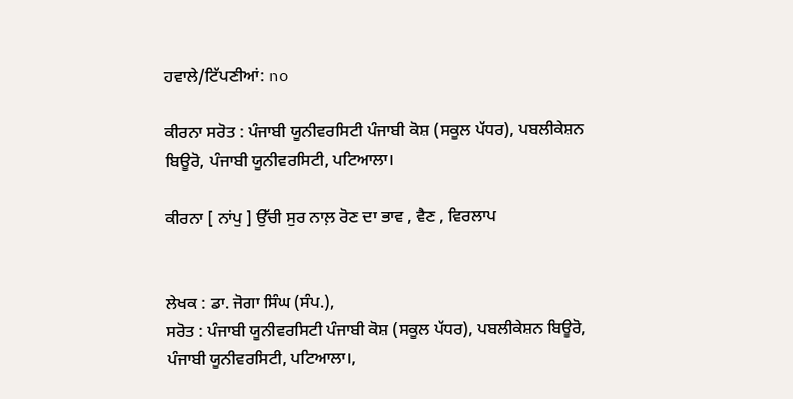ਹਵਾਲੇ/ਟਿੱਪਣੀਆਂ: no

ਕੀਰਨਾ ਸਰੋਤ : ਪੰਜਾਬੀ ਯੂਨੀਵਰਸਿਟੀ ਪੰਜਾਬੀ ਕੋਸ਼ (ਸਕੂਲ ਪੱਧਰ), ਪਬਲੀਕੇਸ਼ਨ ਬਿਊਰੋ, ਪੰਜਾਬੀ ਯੂਨੀਵਰਸਿਟੀ, ਪਟਿਆਲਾ।

ਕੀਰਨਾ [ ਨਾਂਪੁ ] ਉੱਚੀ ਸੁਰ ਨਾਲ਼ ਰੋਣ ਦਾ ਭਾਵ , ਵੈਣ , ਵਿਰਲਾਪ


ਲੇਖਕ : ਡਾ. ਜੋਗਾ ਸਿੰਘ (ਸੰਪ.),
ਸਰੋਤ : ਪੰਜਾਬੀ ਯੂਨੀਵਰਸਿਟੀ ਪੰਜਾਬੀ ਕੋਸ਼ (ਸਕੂਲ ਪੱਧਰ), ਪਬਲੀਕੇਸ਼ਨ ਬਿਊਰੋ, ਪੰਜਾਬੀ ਯੂਨੀਵਰਸਿਟੀ, ਪਟਿਆਲਾ।,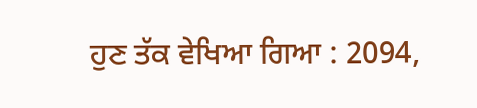ਹੁਣ ਤੱਕ ਵੇਖਿਆ ਗਿਆ : 2094,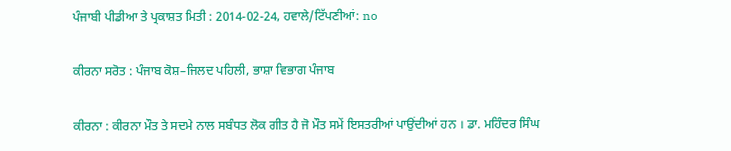ਪੰਜਾਬੀ ਪੀਡੀਆ ਤੇ ਪ੍ਰਕਾਸ਼ਤ ਮਿਤੀ : 2014-02-24, ਹਵਾਲੇ/ਟਿੱਪਣੀਆਂ: no

ਕੀਰਨਾ ਸਰੋਤ : ਪੰਜਾਬ ਕੋਸ਼–ਜਿਲਦ ਪਹਿਲੀ, ਭਾਸ਼ਾ ਵਿਭਾਗ ਪੰਜਾਬ

ਕੀਰਨਾ : ਕੀਰਨਾ ਮੌਤ ਤੇ ਸਦਮੇ ਨਾਲ ਸਬੰਧਤ ਲੋਕ ਗੀਤ ਹੈ ਜੋ ਮੌਤ ਸਮੇਂ ਇਸਤਰੀਆਂ ਪਾਉਂਦੀਆਂ ਹਨ । ਡਾ. ਮਹਿੰਦਰ ਸਿੰਘ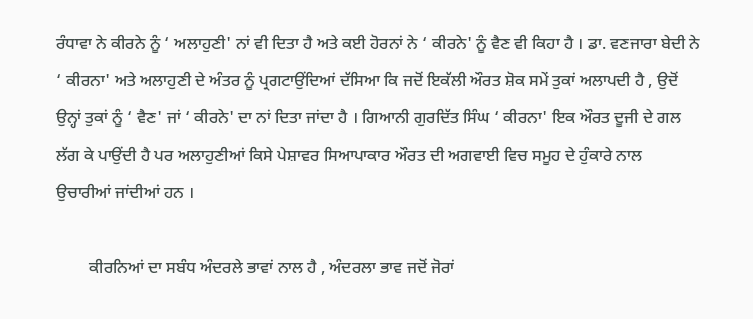ਰੰਧਾਵਾ ਨੇ ਕੀਰਨੇ ਨੂੰ ‘ ਅਲਾਹੁਣੀ' ਨਾਂ ਵੀ ਦਿਤਾ ਹੈ ਅਤੇ ਕਈ ਹੋਰਨਾਂ ਨੇ ‘ ਕੀਰਨੇ' ਨੂੰ ਵੈਣ ਵੀ ਕਿਹਾ ਹੈ । ਡਾ. ਵਣਜਾਰਾ ਬੇਦੀ ਨੇ ‘ ਕੀਰਨਾ' ਅਤੇ ਅਲਾਹੁਣੀ ਦੇ ਅੰਤਰ ਨੂੰ ਪ੍ਰਗਟਾਉਂਦਿਆਂ ਦੱਸਿਆ ਕਿ ਜਦੋਂ ਇਕੱਲੀ ਔਰਤ ਸ਼ੋਕ ਸਮੇਂ ਤੁਕਾਂ ਅਲਾਪਦੀ ਹੈ , ਉਦੋਂ ਉਨ੍ਹਾਂ ਤੁਕਾਂ ਨੂੰ ‘ ਵੈਣ' ਜਾਂ ‘ ਕੀਰਨੇ' ਦਾ ਨਾਂ ਦਿਤਾ ਜਾਂਦਾ ਹੈ । ਗਿਆਨੀ ਗੁਰਦਿੱਤ ਸਿੰਘ ‘ ਕੀਰਨਾ' ਇਕ ਔਰਤ ਦੂਜੀ ਦੇ ਗਲ ਲੱਗ ਕੇ ਪਾਉਂਦੀ ਹੈ ਪਰ ਅਲਾਹੁਣੀਆਂ ਕਿਸੇ ਪੇਸ਼ਾਵਰ ਸਿਆਪਾਕਾਰ ਔਰਤ ਦੀ ਅਗਵਾਈ ਵਿਚ ਸਮੂਹ ਦੇ ਹੁੰਕਾਰੇ ਨਾਲ ਉਚਾਰੀਆਂ ਜਾਂਦੀਆਂ ਹਨ ।

        ਕੀਰਨਿਆਂ ਦਾ ਸਬੰਧ ਅੰਦਰਲੇ ਭਾਵਾਂ ਨਾਲ ਹੈ , ਅੰਦਰਲਾ ਭਾਵ ਜਦੋਂ ਜੋਰਾਂ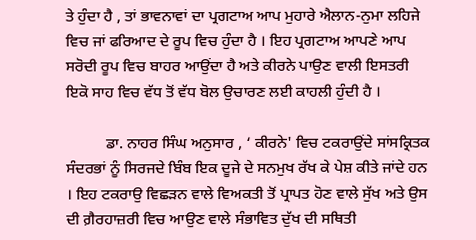ਤੇ ਹੁੰਦਾ ਹੈ , ਤਾਂ ਭਾਵਨਾਵਾਂ ਦਾ ਪ੍ਰਗਟਾਅ ਆਪ ਮੁਹਾਰੇ ਐਲਾਨ-ਨੁਮਾ ਲਹਿਜੇ ਵਿਚ ਜਾਂ ਫਰਿਆਦ ਦੇ ਰੂਪ ਵਿਚ ਹੁੰਦਾ ਹੈ । ਇਹ ਪ੍ਰਗਟਾਅ ਆਪਣੇ ਆਪ ਸਰੋਦੀ ਰੂਪ ਵਿਚ ਬਾਹਰ ਆਉਂਦਾ ਹੈ ਅਤੇ ਕੀਰਨੇ ਪਾਉਣ ਵਾਲੀ ਇਸਤਰੀ ਇਕੋ ਸਾਹ ਵਿਚ ਵੱਧ ਤੋਂ ਵੱਧ ਬੋਲ ਉਚਾਰਣ ਲਈ ਕਾਹਲੀ ਹੁੰਦੀ ਹੈ ।

          ਡਾ. ਨਾਹਰ ਸਿੰਘ ਅਨੁਸਾਰ , ‘ ਕੀਰਨੇ' ਵਿਚ ਟਕਰਾਉਂਦੇ ਸਾਂਸਕ੍ਰਿਤਕ ਸੰਦਰਭਾਂ ਨੂੰ ਸਿਰਜਦੇ ਬਿੰਬ ਇਕ ਦੂਜੇ ਦੇ ਸਨਮੁਖ ਰੱਖ ਕੇ ਪੇਸ਼ ਕੀਤੇ ਜਾਂਦੇ ਹਨ । ਇਹ ਟਕਰਾਉ ਵਿਛੜਨ ਵਾਲੇ ਵਿਅਕਤੀ ਤੋਂ ਪ੍ਰਾਪਤ ਹੋਣ ਵਾਲੇ ਸੁੱਖ ਅਤੇ ਉਸ ਦੀ ਗ਼ੈਰਹਾਜ਼ਰੀ ਵਿਚ ਆਉਣ ਵਾਲੇ ਸੰਭਾਵਿਤ ਦੁੱਖ ਦੀ ਸਥਿਤੀ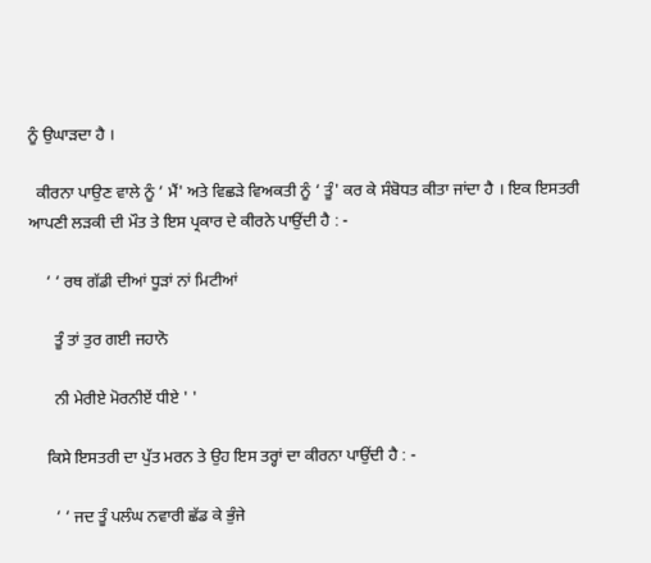ਨੂੰ ਉਘਾੜਦਾ ਹੈ ।

  ਕੀਰਨਾ ਪਾਉਣ ਵਾਲੇ ਨੂੰ ‘ ਮੈਂ' ਅਤੇ ਵਿਛੜੇ ਵਿਅਕਤੀ ਨੂੰ ‘ ਤੂੰ' ਕਰ ਕੇ ਸੰਬੋਧਤ ਕੀਤਾ ਜਾਂਦਾ ਹੈ । ਇਕ ਇਸਤਰੀ ਆਪਣੀ ਲੜਕੀ ਦੀ ਮੌਤ ਤੇ ਇਸ ਪ੍ਰਕਾਰ ਦੇ ਕੀਰਨੇ ਪਾਉਂਦੀ ਹੈ : -

    ‘ ‘ ਰਥ ਗੱਡੀ ਦੀਆਂ ਧੂੜਾਂ ਨਾਂ ਮਿਟੀਆਂ

      ਤੂੰ ਤਾਂ ਤੁਰ ਗਈ ਜਹਾਨੋ

      ਨੀ ਮੇਰੀਏ ਮੋਰਨੀਏਂ ਧੀਏ ' '

    ਕਿਸੇ ਇਸਤਰੀ ਦਾ ਪੁੱਤ ਮਰਨ ਤੇ ਉਹ ਇਸ ਤਰ੍ਹਾਂ ਦਾ ਕੀਰਨਾ ਪਾਉਂਦੀ ਹੈ : -

      ‘ ‘ ਜਦ ਤੂੰ ਪਲੰਘ ਨਵਾਰੀ ਛੱਡ ਕੇ ਭੁੰਜੇ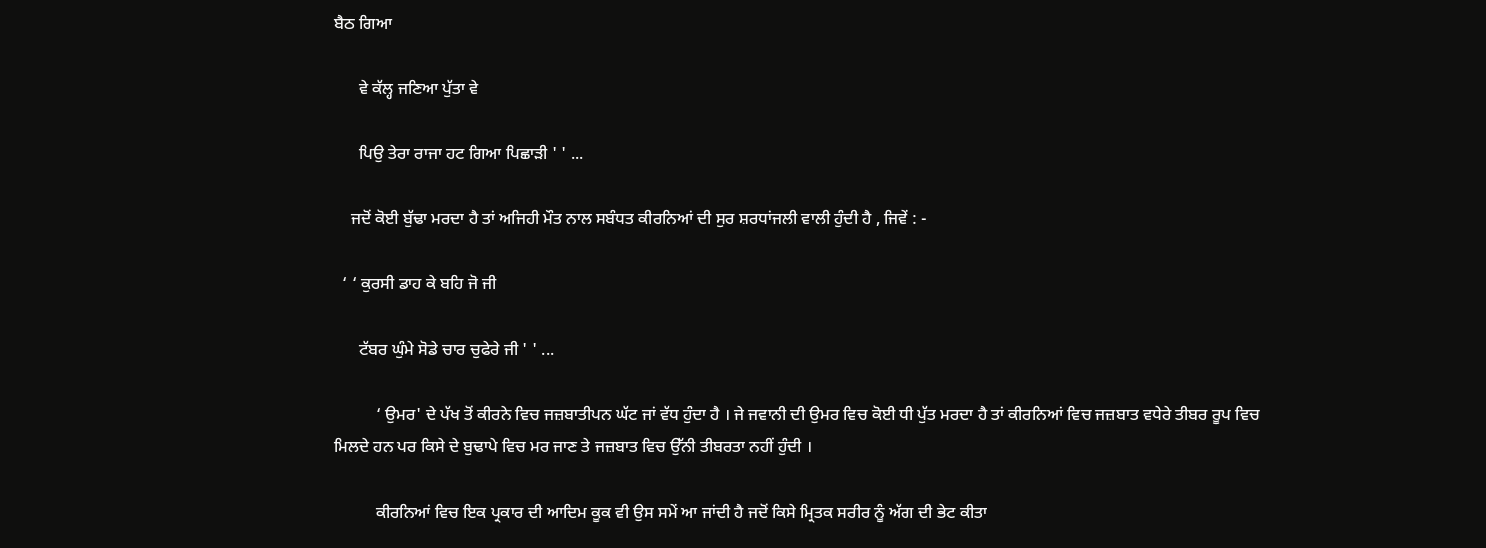ਬੈਠ ਗਿਆ

      ਵੇ ਕੱਲ੍ਹ ਜਣਿਆ ਪੁੱਤਾ ਵੇ

      ਪਿਉ ਤੇਰਾ ਰਾਜਾ ਹਟ ਗਿਆ ਪਿਛਾੜੀ ' ' ...

    ਜਦੋਂ ਕੋਈ ਬੁੱਢਾ ਮਰਦਾ ਹੈ ਤਾਂ ਅਜਿਹੀ ਮੌਤ ਨਾਲ ਸਬੰਧਤ ਕੀਰਨਿਆਂ ਦੀ ਸੁਰ ਸ਼ਰਧਾਂਜਲੀ ਵਾਲੀ ਹੁੰਦੀ ਹੈ , ਜਿਵੇਂ : -

  ‘ ‘ ਕੁਰਸੀ ਡਾਹ ਕੇ ਬਹਿ ਜੋ ਜੀ

      ਟੱਬਰ ਘੁੰਮੇ ਸੋਡੇ ਚਾਰ ਚੁਫੇਰੇ ਜੀ ' ' ...

          ‘ ਉਮਰ' ਦੇ ਪੱਖ ਤੋਂ ਕੀਰਨੇ ਵਿਚ ਜਜ਼ਬਾਤੀਪਨ ਘੱਟ ਜਾਂ ਵੱਧ ਹੁੰਦਾ ਹੈ । ਜੇ ਜਵਾਨੀ ਦੀ ਉਮਰ ਵਿਚ ਕੋਈ ਧੀ ਪੁੱਤ ਮਰਦਾ ਹੈ ਤਾਂ ਕੀਰਨਿਆਂ ਵਿਚ ਜਜ਼ਬਾਤ ਵਧੇਰੇ ਤੀਬਰ ਰੂਪ ਵਿਚ ਮਿਲਦੇ ਹਨ ਪਰ ਕਿਸੇ ਦੇ ਬੁਢਾਪੇ ਵਿਚ ਮਰ ਜਾਣ ਤੇ ਜਜ਼ਬਾਤ ਵਿਚ ਉੱਨੀ ਤੀਬਰਤਾ ਨਹੀਂ ਹੁੰਦੀ ।

          ਕੀਰਨਿਆਂ ਵਿਚ ਇਕ ਪ੍ਰਕਾਰ ਦੀ ਆਦਿਮ ਕੂਕ ਵੀ ਉਸ ਸਮੇਂ ਆ ਜਾਂਦੀ ਹੈ ਜਦੋਂ ਕਿਸੇ ਮ੍ਰਿਤਕ ਸਰੀਰ ਨੂੰ ਅੱਗ ਦੀ ਭੇਟ ਕੀਤਾ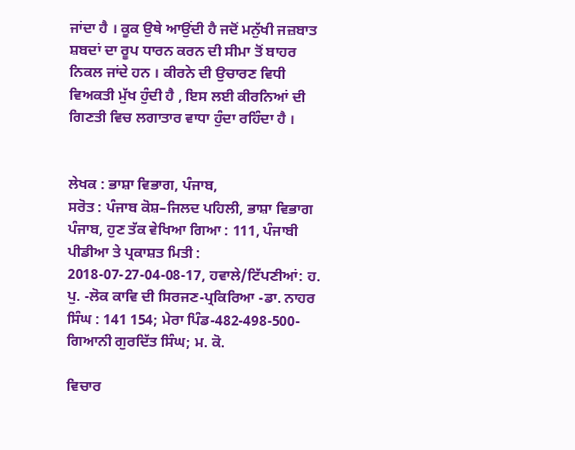ਜਾਂਦਾ ਹੈ । ਕੂਕ ਉਥੇ ਆਉਂਦੀ ਹੈ ਜਦੋਂ ਮਨੁੱਖੀ ਜਜ਼ਬਾਤ ਸ਼ਬਦਾਂ ਦਾ ਰੂਪ ਧਾਰਨ ਕਰਨ ਦੀ ਸੀਮਾ ਤੋਂ ਬਾਹਰ ਨਿਕਲ ਜਾਂਦੇ ਹਨ । ਕੀਰਨੇ ਦੀ ਉਚਾਰਣ ਵਿਧੀ ਵਿਅਕਤੀ ਮੁੱਖ ਹੁੰਦੀ ਹੈ , ਇਸ ਲਈ ਕੀਰਨਿਆਂ ਦੀ ਗਿਣਤੀ ਵਿਚ ਲਗਾਤਾਰ ਵਾਧਾ ਹੁੰਦਾ ਰਹਿੰਦਾ ਹੈ ।


ਲੇਖਕ : ਭਾਸ਼ਾ ਵਿਭਾਗ, ਪੰਜਾਬ,
ਸਰੋਤ : ਪੰਜਾਬ ਕੋਸ਼–ਜਿਲਦ ਪਹਿਲੀ, ਭਾਸ਼ਾ ਵਿਭਾਗ ਪੰਜਾਬ, ਹੁਣ ਤੱਕ ਵੇਖਿਆ ਗਿਆ : 111, ਪੰਜਾਬੀ ਪੀਡੀਆ ਤੇ ਪ੍ਰਕਾਸ਼ਤ ਮਿਤੀ : 2018-07-27-04-08-17, ਹਵਾਲੇ/ਟਿੱਪਣੀਆਂ: ਹ. ਪੁ. -ਲੋਕ ਕਾਵਿ ਦੀ ਸਿਰਜਣ-ਪ੍ਰਕਿਰਿਆ -ਡਾ. ਨਾਹਰ ਸਿੰਘ : 141 154; ਮੇਰਾ ਪਿੰਡ-482-498-500-ਗਿਆਨੀ ਗੁਰਦਿੱਤ ਸਿੰਘ; ਮ. ਕੋ.

ਵਿਚਾਰ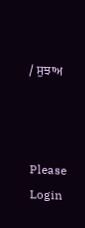/ ਸੁਝਾਅ



Please Login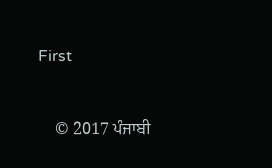First


    © 2017 ਪੰਜਾਬੀ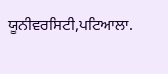ਯੂਨੀਵਰਸਿਟੀ,ਪਟਿਆਲਾ.